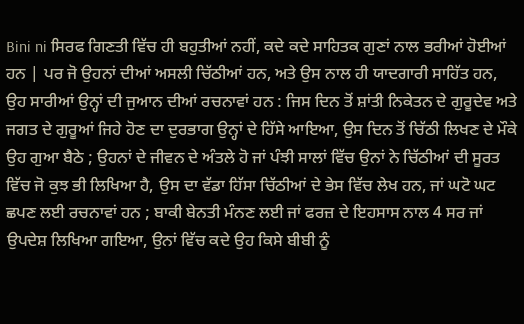Bini ni ਸਿਰਫ ਗਿਣਤੀ ਵਿੱਚ ਹੀ ਬਹੁਤੀਆਂ ਨਹੀਂ, ਕਦੇ ਕਦੇ ਸਾਹਿਤਕ ਗੁਣਾਂ ਨਾਲ ਭਰੀਆਂ ਹੋਈਆਂ ਹਨ | ਪਰ ਜੋ ਉਹਨਾਂ ਦੀਆਂ ਅਸਲੀ ਚਿੱਠੀਆਂ ਹਨ, ਅਤੇ ਉਸ ਨਾਲ ਹੀ ਯਾਦਗਾਰੀ ਸਾਹਿੱਤ ਹਨ, ਉਹ ਸਾਰੀਆਂ ਉਨ੍ਹਾਂ ਦੀ ਜੁਆਨ ਦੀਆਂ ਰਚਨਾਵਾਂ ਹਨ : ਜਿਸ ਦਿਨ ਤੋਂ ਸ਼ਾਂਤੀ ਨਿਕੇਤਨ ਦੇ ਗੁਰੂਦੇਵ ਅਤੇ ਜਗਤ ਦੇ ਗੁਰੂਆਂ ਜਿਹੇ ਹੋਣ ਦਾ ਦੁਰਭਾਗ ਉਨ੍ਹਾਂ ਦੇ ਹਿੱਸੇ ਆਇਆ, ਉਸ ਦਿਨ ਤੋਂ ਚਿੱਠੀ ਲਿਖਣ ਦੇ ਮੌਕੇ ਉਹ ਗੁਆ ਬੈਠੇ ; ਉਹਨਾਂ ਦੇ ਜੀਵਨ ਦੇ ਅੰਤਲੇ ਹੋ ਜਾਂ ਪੰਝੀ ਸਾਲਾਂ ਵਿੱਚ ਉਨਾਂ ਨੇ ਚਿੱਠੀਆਂ ਦੀ ਸੂਰਤ ਵਿੱਚ ਜੋ ਕੁਝ ਭੀ ਲਿਖਿਆ ਹੈ, ਉਸ ਦਾ ਵੱਡਾ ਹਿੱਸਾ ਚਿੱਠੀਆਂ ਦੇ ਭੇਸ ਵਿੱਚ ਲੇਖ ਹਨ, ਜਾਂ ਘਟੋ ਘਟ ਛਪਣ ਲਈ ਰਚਨਾਵਾਂ ਹਨ ; ਬਾਕੀ ਬੇਨਤੀ ਮੰਨਣ ਲਈ ਜਾਂ ਫਰਜ਼ ਦੇ ਇਹਸਾਸ ਨਾਲ 4 ਸਰ ਜਾਂ ਉਪਦੇਸ਼ ਲਿਖਿਆ ਗਇਆ, ਉਨਾਂ ਵਿੱਚ ਕਦੇ ਉਹ ਕਿਸੇ ਬੀਬੀ ਨੂੰ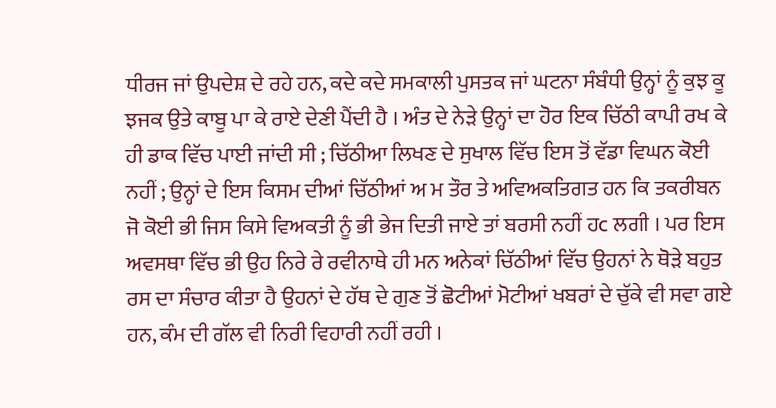ਧੀਰਜ ਜਾਂ ਉਪਦੇਸ਼ ਦੇ ਰਹੇ ਹਨ, ਕਦੇ ਕਦੇ ਸਮਕਾਲੀ ਪੁਸਤਕ ਜਾਂ ਘਟਨਾ ਸੰਬੰਧੀ ਉਨ੍ਹਾਂ ਨੂੰ ਕੁਝ ਕੂ ਝਜਕ ਉਤੇ ਕਾਬੂ ਪਾ ਕੇ ਰਾਏ ਦੇਣੀ ਪੈਂਦੀ ਹੈ । ਅੰਤ ਦੇ ਨੇੜੇ ਉਨ੍ਹਾਂ ਦਾ ਹੋਰ ਇਕ ਚਿੱਠੀ ਕਾਪੀ ਰਖ ਕੇ ਹੀ ਡਾਕ ਵਿੱਚ ਪਾਈ ਜਾਂਦੀ ਸੀ ; ਚਿੱਠੀਆ ਲਿਖਣ ਦੇ ਸੁਖਾਲ ਵਿੱਚ ਇਸ ਤੋਂ ਵੱਡਾ ਵਿਘਨ ਕੋਈ ਨਹੀਂ ; ਉਨ੍ਹਾਂ ਦੇ ਇਸ ਕਿਸਮ ਦੀਆਂ ਚਿੱਠੀਆਂ ਅ ਮ ਤੌਰ ਤੇ ਅਵਿਅਕਤਿਗਤ ਹਨ ਕਿ ਤਕਰੀਬਨ ਜੋ ਕੋਈ ਭੀ ਜਿਸ ਕਿਸੇ ਵਿਅਕਤੀ ਨੂੰ ਭੀ ਭੇਜ ਦਿਤੀ ਜਾਏ ਤਾਂ ਬਰਸੀ ਨਹੀਂ ਹc ਲਗੀ । ਪਰ ਇਸ ਅਵਸਥਾ ਵਿੱਚ ਭੀ ਉਹ ਨਿਰੇ ਰੇ ਰਵੀਨਾਥੇ ਹੀ ਮਨ ਅਨੇਕਾਂ ਚਿੱਠੀਆਂ ਵਿੱਚ ਉਹਨਾਂ ਨੇ ਥੋੜੇ ਬਹੁਤ ਰਸ ਦਾ ਸੰਚਾਰ ਕੀਤਾ ਹੈ ਉਹਨਾਂ ਦੇ ਹੱਥ ਦੇ ਗੁਣ ਤੋਂ ਛੋਟੀਆਂ ਮੋਟੀਆਂ ਖਬਰਾਂ ਦੇ ਚੁੱਕੇ ਵੀ ਸਵਾ ਗਏ ਹਨ, ਕੰਮ ਦੀ ਗੱਲ ਵੀ ਨਿਰੀ ਵਿਹਾਰੀ ਨਹੀਂ ਰਹੀ ।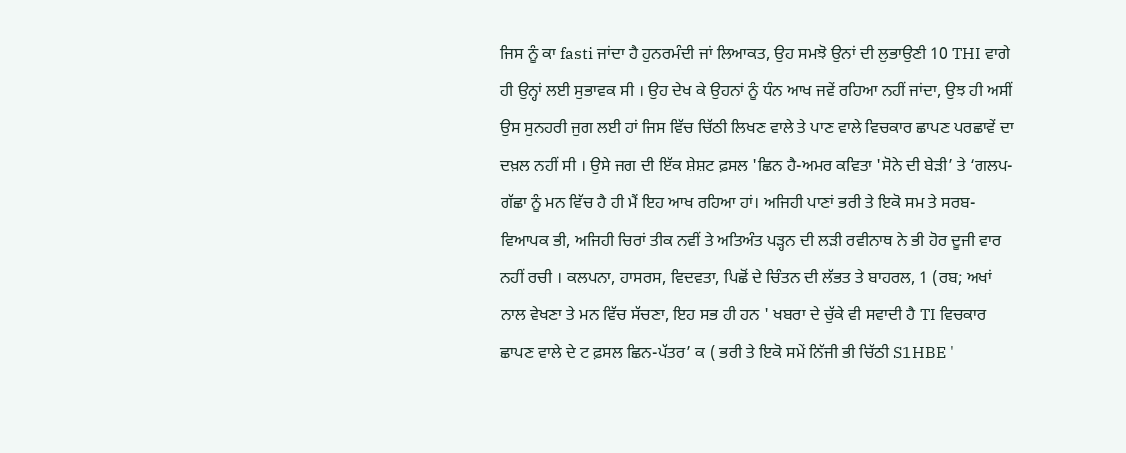ਜਿਸ ਨੂੰ ਕਾ fasti ਜਾਂਦਾ ਹੈ ਹੁਨਰਮੰਦੀ ਜਾਂ ਲਿਆਕਤ, ਉਹ ਸਮਝੋ ਉਨਾਂ ਦੀ ਲੁਭਾਉਣੀ 10 THI ਵਾਗੇ ਹੀ ਉਨ੍ਹਾਂ ਲਈ ਸੁਭਾਵਕ ਸੀ । ਉਹ ਦੇਖ ਕੇ ਉਹਨਾਂ ਨੂੰ ਧੰਨ ਆਖ ਜਵੇਂ ਰਹਿਆ ਨਹੀਂ ਜਾਂਦਾ, ਉਝ ਹੀ ਅਸੀਂ ਉਸ ਸੁਨਹਰੀ ਜੁਗ ਲਈ ਹਾਂ ਜਿਸ ਵਿੱਚ ਚਿੱਠੀ ਲਿਖਣ ਵਾਲੇ ਤੇ ਪਾਣ ਵਾਲੇ ਵਿਚਕਾਰ ਛਾਪਣ ਪਰਛਾਵੇਂ ਦਾ ਦਖ਼ਲ ਨਹੀਂ ਸੀ । ਉਸੇ ਜਗ ਦੀ ਇੱਕ ਸ਼ੇਸ਼ਟ ਫ਼ਸਲ 'ਛਿਨ ਹੈ-ਅਮਰ ਕਵਿਤਾ 'ਸੋਨੇ ਦੀ ਬੇੜੀ’ ਤੇ ‘ਗਲਪ-ਗੱਛਾ ਨੂੰ ਮਨ ਵਿੱਚ ਹੈ ਹੀ ਮੈਂ ਇਹ ਆਖ ਰਹਿਆ ਹਾਂ। ਅਜਿਹੀ ਪਾਣਾਂ ਭਰੀ ਤੇ ਇਕੋ ਸਮ ਤੇ ਸਰਬ-ਵਿਆਪਕ ਭੀ, ਅਜਿਹੀ ਚਿਰਾਂ ਤੀਕ ਨਵੀਂ ਤੇ ਅਤਿਅੰਤ ਪੜ੍ਹਨ ਦੀ ਲੜੀ ਰਵੀਨਾਥ ਨੇ ਭੀ ਹੋਰ ਦੂਜੀ ਵਾਰ ਨਹੀਂ ਰਚੀ । ਕਲਪਨਾ, ਹਾਸਰਸ, ਵਿਦਵਤਾ, ਪਿਛੋਂ ਦੇ ਚਿੰਤਨ ਦੀ ਲੱਭਤ ਤੇ ਬਾਹਰਲ, 1 (ਰਬ; ਅਖਾਂ ਨਾਲ ਵੇਖਣਾ ਤੇ ਮਨ ਵਿੱਚ ਸੱਚਣਾ, ਇਹ ਸਭ ਹੀ ਹਨ ' ਖਬਰਾ ਦੇ ਚੁੱਕੇ ਵੀ ਸਵਾਦੀ ਹੈ TI ਵਿਚਕਾਰ ਛਾਪਣ ਵਾਲੇ ਦੇ ਟ ਫ਼ਸਲ ਛਿਨ-ਪੱਤਰ’ ਕ ( ਭਰੀ ਤੇ ਇਕੋ ਸਮੇਂ ਨਿੱਜੀ ਭੀ ਚਿੱਠੀ S1HBE '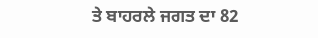ਤੇ ਬਾਹਰਲੇ ਜਗਤ ਦਾ 82